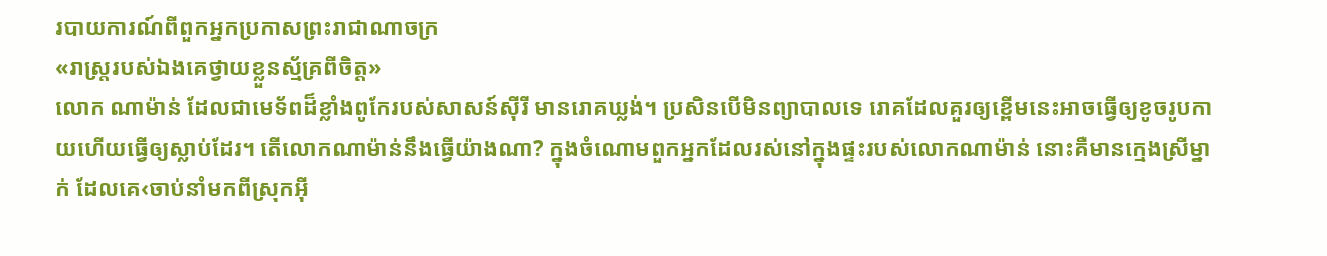របាយការណ៍ពីពួកអ្នកប្រកាសព្រះរាជាណាចក្រ
«រាស្ត្ររបស់ឯងគេថ្វាយខ្លួនស្ម័គ្រពីចិត្ត»
លោក ណាម៉ាន់ ដែលជាមេទ័ពដ៏ខ្លាំងពូកែរបស់សាសន៍ស៊ីរី មានរោគឃ្លង់។ ប្រសិនបើមិនព្យាបាលទេ រោគដែលគួរឲ្យខ្ពើមនេះអាចធ្វើឲ្យខូចរូបកាយហើយធ្វើឲ្យស្លាប់ដែរ។ តើលោកណាម៉ាន់នឹងធ្វើយ៉ាងណា? ក្នុងចំណោមពួកអ្នកដែលរស់នៅក្នុងផ្ទះរបស់លោកណាម៉ាន់ នោះគឺមានក្មេងស្រីម្នាក់ ដែលគេ‹ចាប់នាំមកពីស្រុកអ៊ី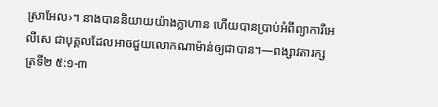ស្រាអែល›។ នាងបាននិយាយយ៉ាងក្លាហាន ហើយបានប្រាប់អំពីព្យាការីអេលីសេ ជាបុគ្គលដែលអាចជួយលោកណាម៉ាន់ឲ្យជាបាន។—ពង្សាវតារក្សត្រទី២ ៥:១-៣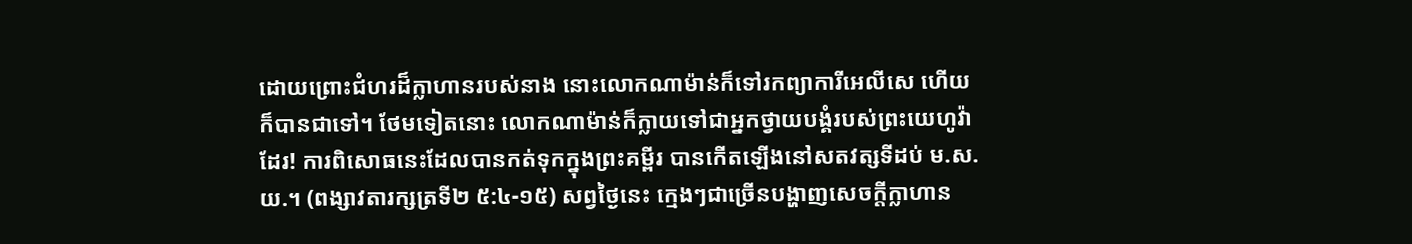ដោយព្រោះជំហរដ៏ក្លាហានរបស់នាង នោះលោកណាម៉ាន់ក៏ទៅរកព្យាការីអេលីសេ ហើយក៏បានជាទៅ។ ថែមទៀតនោះ លោកណាម៉ាន់ក៏ក្លាយទៅជាអ្នកថ្វាយបង្គំរបស់ព្រះយេហូវ៉ាដែរ! ការពិសោធនេះដែលបានកត់ទុកក្នុងព្រះគម្ពីរ បានកើតឡើងនៅសតវត្សទីដប់ ម.ស.យ.។ (ពង្សាវតារក្សត្រទី២ ៥:៤-១៥) សព្វថ្ងៃនេះ ក្មេងៗជាច្រើនបង្ហាញសេចក្ដីក្លាហាន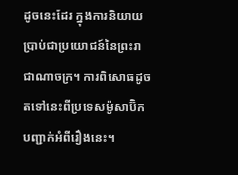ដូចនេះដែរ ក្នុងការនិយាយប្រាប់ជាប្រយោជន៍នៃព្រះរាជាណាចក្រ។ ការពិសោធដូចតទៅនេះពីប្រទេសម៉ូសាប៊ិកបញ្ជាក់អំពីរឿងនេះ។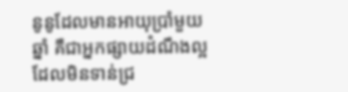នូនូដែលមានអាយុប្រាំមួយឆ្នាំ គឺជាអ្នកផ្សាយដំណឹងល្អដែលមិនទាន់ជ្រ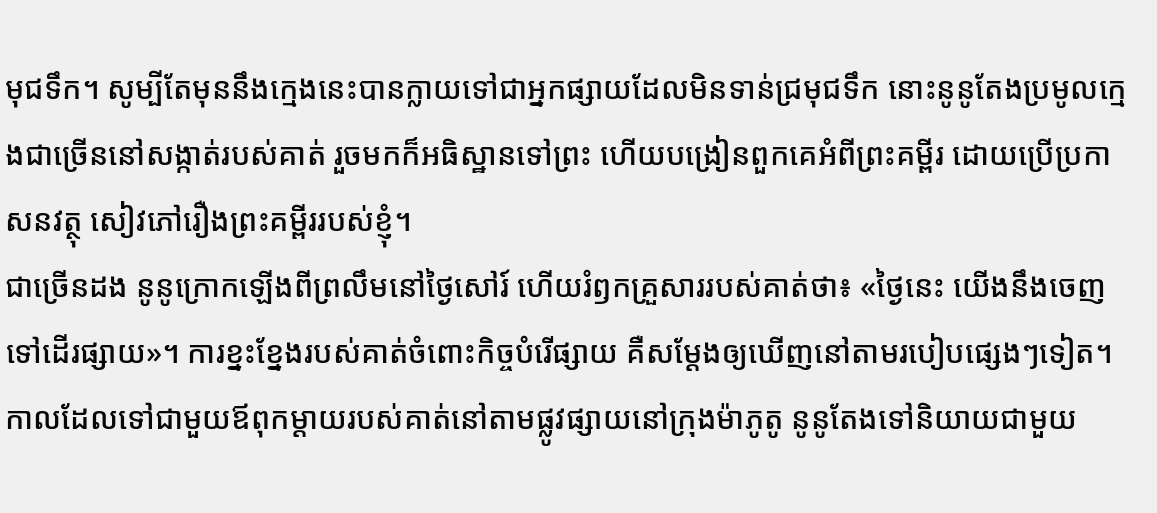មុជទឹក។ សូម្បីតែមុននឹងក្មេងនេះបានក្លាយទៅជាអ្នកផ្សាយដែលមិនទាន់ជ្រមុជទឹក នោះនូនូតែងប្រមូលក្មេងជាច្រើននៅសង្កាត់របស់គាត់ រួចមកក៏អធិស្ឋានទៅព្រះ ហើយបង្រៀនពួកគេអំពីព្រះគម្ពីរ ដោយប្រើប្រកាសនវត្ថុ សៀវភៅរឿងព្រះគម្ពីររបស់ខ្ញុំ។
ជាច្រើនដង នូនូក្រោកឡើងពីព្រលឹមនៅថ្ងៃសៅរ៍ ហើយរំឭកគ្រួសាររបស់គាត់ថា៖ «ថ្ងៃនេះ យើងនឹងចេញទៅដើរផ្សាយ»។ ការខ្នះខ្នែងរបស់គាត់ចំពោះកិច្ចបំរើផ្សាយ គឺសម្ដែងឲ្យឃើញនៅតាមរបៀបផ្សេងៗទៀត។ កាលដែលទៅជាមួយឪពុកម្ដាយរបស់គាត់នៅតាមផ្លូវផ្សាយនៅក្រុងម៉ាភូតូ នូនូតែងទៅនិយាយជាមួយ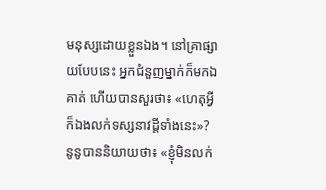មនុស្សដោយខ្លួនឯង។ នៅគ្រាផ្សាយបែបនេះ អ្នកជំនួញម្នាក់ក៏មកឯគាត់ ហើយបានសួរថា៖ «ហេតុអ្វីក៏ឯងលក់ទស្សនាវដ្ដីទាំងនេះ»? នូនូបាននិយាយថា៖ «ខ្ញុំមិនលក់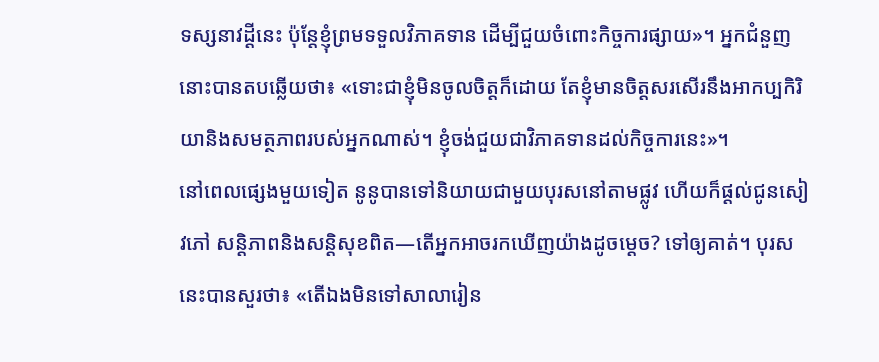ទស្សនាវដ្ដីនេះ ប៉ុន្តែខ្ញុំព្រមទទួលវិភាគទាន ដើម្បីជួយចំពោះកិច្ចការផ្សាយ»។ អ្នកជំនួញនោះបានតបឆ្លើយថា៖ «ទោះជាខ្ញុំមិនចូលចិត្តក៏ដោយ តែខ្ញុំមានចិត្តសរសើរនឹងអាកប្បកិរិយានិងសមត្ថភាពរបស់អ្នកណាស់។ ខ្ញុំចង់ជួយជាវិភាគទានដល់កិច្ចការនេះ»។
នៅពេលផ្សេងមួយទៀត នូនូបានទៅនិយាយជាមួយបុរសនៅតាមផ្លូវ ហើយក៏ផ្ដល់ជូនសៀវភៅ សន្ដិភាពនិងសន្ដិសុខពិត—តើអ្នកអាចរកឃើញយ៉ាងដូចម្ដេច? ទៅឲ្យគាត់។ បុរសនេះបានសួរថា៖ «តើឯងមិនទៅសាលារៀន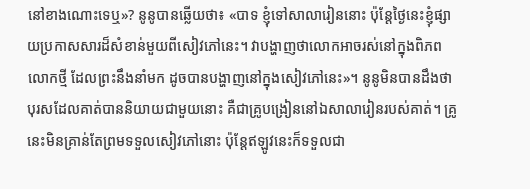នៅខាងណោះទេឬ»? នូនូបានឆ្លើយថា៖ «បាទ ខ្ញុំទៅសាលារៀននោះ ប៉ុន្តែថ្ងៃនេះខ្ញុំផ្សាយប្រកាសសារដ៏សំខាន់មួយពីសៀវភៅនេះ។ វាបង្ហាញថាលោកអាចរស់នៅក្នុងពិភពលោកថ្មី ដែលព្រះនឹងនាំមក ដូចបានបង្ហាញនៅក្នុងសៀវភៅនេះ»។ នូនូមិនបានដឹងថា បុរសដែលគាត់បាននិយាយជាមួយនោះ គឺជាគ្រូបង្រៀននៅឯសាលារៀនរបស់គាត់។ គ្រូនេះមិនគ្រាន់តែព្រមទទួលសៀវភៅនោះ ប៉ុន្តែឥឡូវនេះក៏ទទួលជា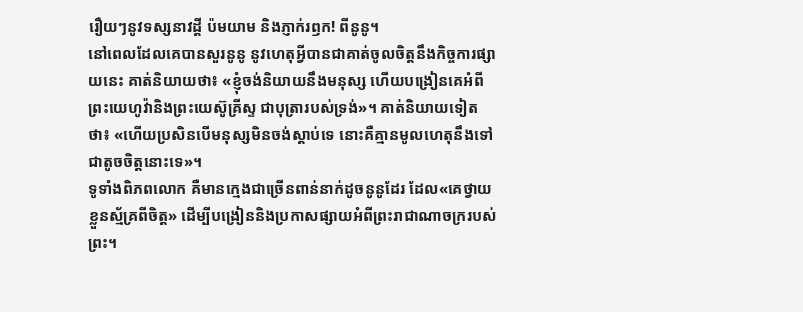រឿយៗនូវទស្សនាវដ្ដី ប៉មយាម និងភ្ញាក់រឭក! ពីនូនូ។
នៅពេលដែលគេបានសួរនូនូ នូវហេតុអ្វីបានជាគាត់ចូលចិត្តនឹងកិច្ចការផ្សាយនេះ គាត់និយាយថា៖ «ខ្ញុំចង់និយាយនឹងមនុស្ស ហើយបង្រៀនគេអំពីព្រះយេហូវ៉ានិងព្រះយេស៊ូគ្រីស្ទ ជាបុត្រារបស់ទ្រង់»។ គាត់និយាយទៀតថា៖ «ហើយប្រសិនបើមនុស្សមិនចង់ស្ដាប់ទេ នោះគឺគ្មានមូលហេតុនឹងទៅជាតូចចិត្តនោះទេ»។
ទូទាំងពិភពលោក គឺមានក្មេងជាច្រើនពាន់នាក់ដូចនូនូដែរ ដែល«គេថ្វាយខ្លួនស្ម័គ្រពីចិត្ត» ដើម្បីបង្រៀននិងប្រកាសផ្សាយអំពីព្រះរាជាណាចក្ររបស់ព្រះ។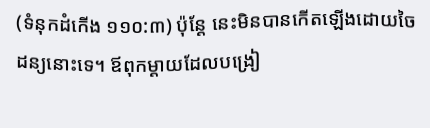(ទំនុកដំកើង ១១០:៣) ប៉ុន្តែ នេះមិនបានកើតឡើងដោយចៃដន្យនោះទេ។ ឪពុកម្ដាយដែលបង្រៀ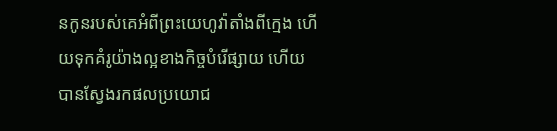នកូនរបស់គេអំពីព្រះយេហូវ៉ាតាំងពីក្មេង ហើយទុកគំរូយ៉ាងល្អខាងកិច្ចបំរើផ្សាយ ហើយបានស្វែងរកផលប្រយោជ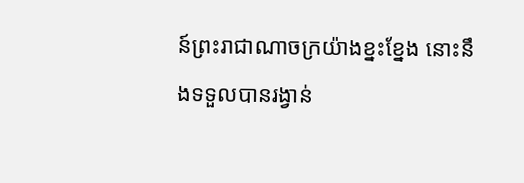ន៍ព្រះរាជាណាចក្រយ៉ាងខ្នះខ្នែង នោះនឹងទទួលបានរង្វាន់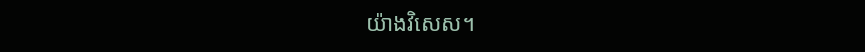យ៉ាងវិសេស។